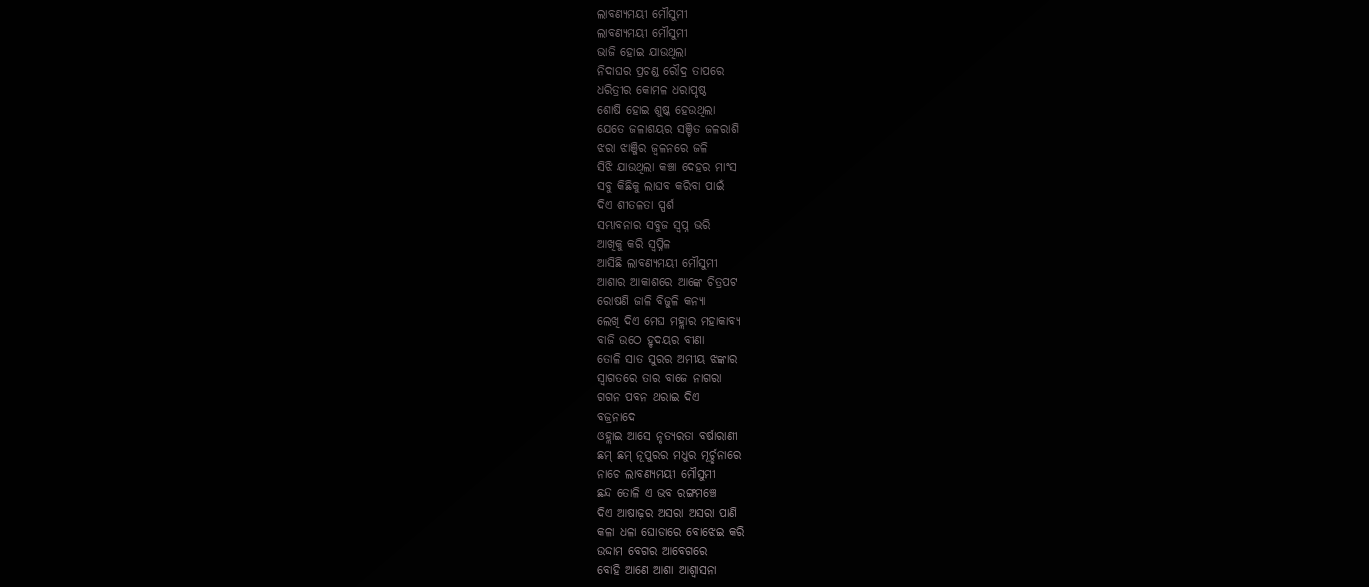ଲାବଣ୍ୟମୟୀ ମୌସୁମୀ
ଲାବଣ୍ୟମୟୀ ମୌସୁମୀ
ଭାଜି ହୋଇ ଯାଉଥିଲା
ନିଦାଘର ପ୍ରଚଣ୍ଡ ରୌଦ୍ର ତାପରେ
ଧରିତ୍ରୀର କୋମଳ ଧରାପୃଷ୍ଠ
ଶୋଷି ହୋଇ ଶୁଷ୍କ ହେଉଥିଲା
ଯେତେ ଜଳାଶୟର ସଞ୍ଚିତ ଜଳରାଶି
ଝରା ଝାଞ୍ଜିର ଜ୍ବଳନରେ ଜଳି
ସିଝି ଯାଉଥିଲା କଞ୍ଚା ଦେହର ମାଂସ
ସବୁ କିଛିକୁ ଲାଘବ କରିବା ପାଇଁ
ଦିଏ ଶୀତଳତା ସ୍ପର୍ଶ
ସମ୍ଭାବନାର ସବୁଜ ସ୍ବପ୍ନ ଭରି
ଆଖିକୁ କରି ସ୍ବପ୍ନିଳ
ଆସିଛି ଲାବଣ୍ୟମୟୀ ମୌସୁମୀ
ଆଶାର ଆକାଶରେ ଆଙ୍କେ ଚିତ୍ରପଟ
ରୋଷଣି ଜାଳି ବିଜୁଳି କନ୍ୟା
ଲେଖି ଦିଏ ମେଘ ମହ୍ଲାର ମହାକାବ୍ୟ
ବାଜି ଉଠେ ହୃଦୟର ବୀଣା
ତୋଳି ସାତ ସୁରର ଅମୀୟ ଝଙ୍କାର
ସ୍ବାଗତରେ ତାର ବାଜେ ନାଗରା
ଗଗନ ପବନ ଥରାଇ ଦିଏ
ବଜ୍ରନାଦେ
ଓହ୍ଲାଇ ଆସେ ନୃତ୍ୟରତା ବର୍ଷାରାଣୀ
ଛମ୍ ଛମ୍ ନୂପୁରର ମଧୁର ମୂର୍ଚ୍ଛନାରେ
ନାଚେ ଲାବଣ୍ୟମୟୀ ମୌସୁମୀ
ଛନ୍ଦ ତୋଳି ଏ ଭବ ରଙ୍ଗମଞ୍ଚେ
ଦିଏ ଆଷାଢ଼ର ଅସରା ଅସରା ପାଣି
କଳା ଧଳା ଘୋଡାରେ ବୋଝେଇ କରି
ଉଦ୍ଦାମ ବେଗର ଆବେଗରେ
ବୋହି ଆଣେ ଆଶା ଆଶ୍ବାସନା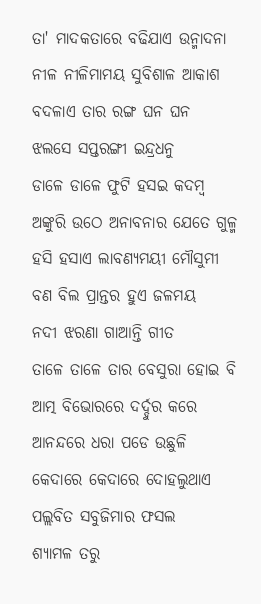ତା' ମାଦକତାରେ ବଢିଯାଏ ଉନ୍ମାଦନା
ନୀଳ ନୀଳିମାମୟ ସୁବିଶାଳ ଆକାଶ
ବଦଳାଏ ତାର ରଙ୍ଗ ଘନ ଘନ
ଝଲସେ ସପ୍ତରଙ୍ଗୀ ଇନ୍ଦ୍ରଧନୁ
ଡାଳେ ଡାଳେ ଫୁଟି ହସଇ କଦମ୍ଵ
ଅଙ୍କୁରି ଉଠେ ଅନାବନାର ଯେତେ ଗୁଳ୍ମ
ହସି ହସାଏ ଲାବଣ୍ୟମୟୀ ମୌସୁମୀ
ବଣ ବିଲ ପ୍ରାନ୍ତର ହୁଏ ଜଳମୟ
ନଦୀ ଝରଣା ଗାଆନ୍ତି ଗୀତ
ତାଳେ ତାଳେ ତାର ବେସୁରା ହୋଇ ବି
ଆତ୍ମ ବିଭୋରରେ ଦର୍ଦ୍ଦୁର କରେ
ଆନନ୍ଦରେ ଧରା ପଡେ ଉଛୁଳି
କେଦାରେ କେଦାରେ ଦୋହଲୁଥାଏ
ପଲ୍ଲବିତ ସବୁଜିମାର ଫସଲ
ଶ୍ୟାମଳ ତରୁ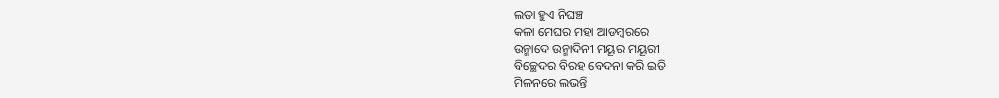ଲତା ହୁଏ ନିଘଞ୍ଚ
କଳା ମେଘର ମହା ଆଡମ୍ଵରରେ
ଉନ୍ମାଦେ ଉନ୍ମାଦିନୀ ମୟୂର ମୟୂରୀ
ବିଚ୍ଛେଦର ବିରହ ବେଦନା କରି ଇତି
ମିଳନରେ ଲଭନ୍ତି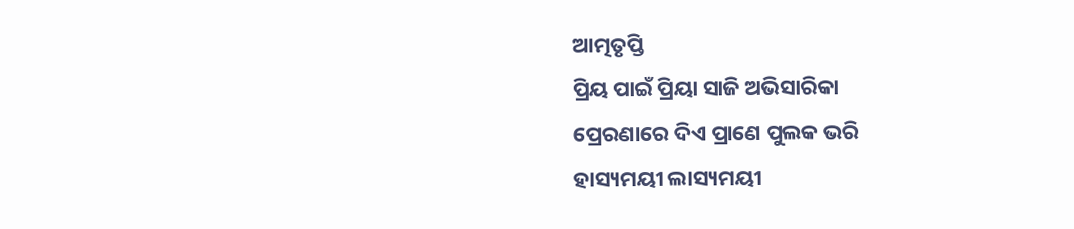ଆତ୍ମତୃପ୍ତି
ପ୍ରିୟ ପାଇଁ ପ୍ରିୟା ସାଜି ଅଭିସାରିକା
ପ୍ରେରଣାରେ ଦିଏ ପ୍ରାଣେ ପୁଲକ ଭରି
ହାସ୍ୟମୟୀ ଲାସ୍ୟମୟୀ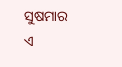ସୁଷମାର
ଏ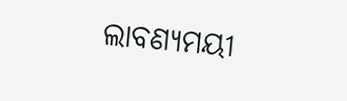ଲାବଣ୍ୟମୟୀ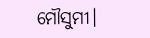ମୌସୁମୀ।